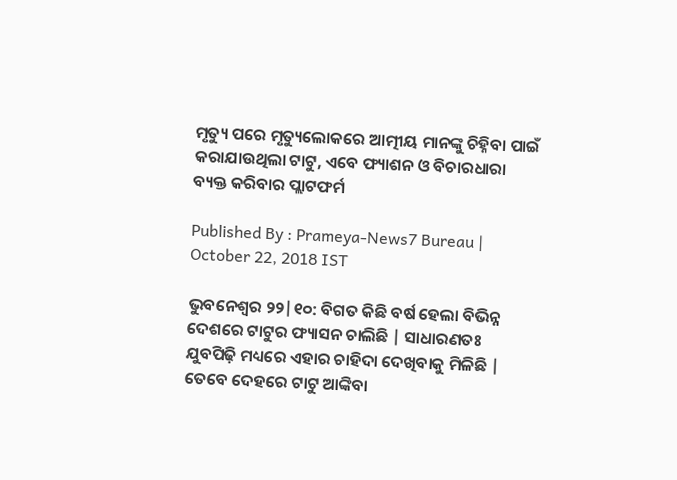ମୃତ୍ୟୁ ପରେ ମୃତ୍ୟୁଲୋକରେ ଆତ୍ମୀୟ ମାନଙ୍କୁ ଚିହ୍ନିବା ପାଇଁ କରାଯାଉଥିଲା ଟାଟୁ, ଏବେ ଫ୍ୟାଶନ ଓ ବିଚାରଧାରା ବ୍ୟକ୍ତ କରିବାର ପ୍ଲାଟଫର୍ମ

Published By : Prameya-News7 Bureau | October 22, 2018 IST

ଭୁବନେଶ୍ବର ୨୨|୧୦: ବିଗତ କିଛି ବର୍ଷ ହେଲା ବିଭିନ୍ନ ଦେଶରେ ଟାଟୁର ଫ୍ୟାସନ ଚାଲିଛି | ସାଧାରଣତଃ ଯୁବପିଢ଼ି ମଧ୍ୟରେ ଏହାର ଚାହିଦା ଦେଖିବାକୁ ମିଳିଛି | ତେବେ ଦେହରେ ଟାଟୁ ଆଙ୍କିବା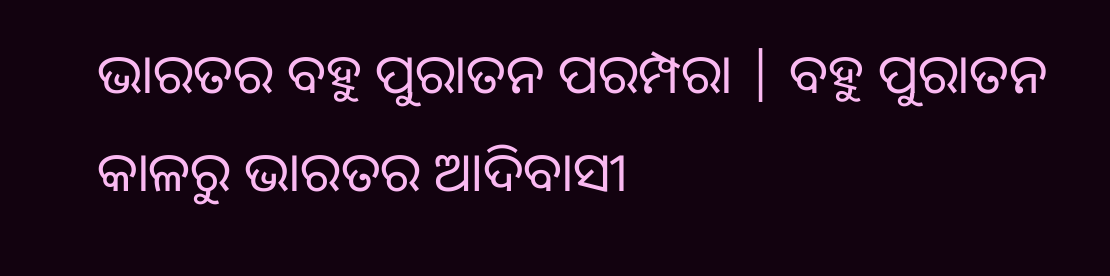ଭାରତର ବହୁ ପୁରାତନ ପରମ୍ପରା | ବହୁ ପୁରାତନ କାଳରୁ ଭାରତର ଆଦିବାସୀ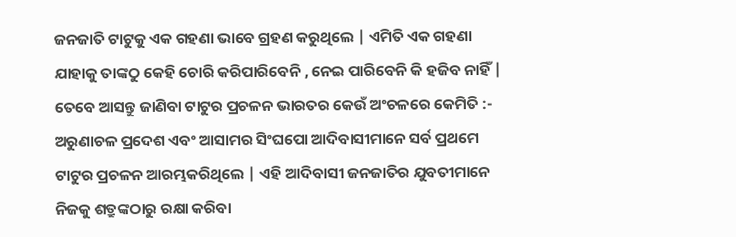ଜନଜାତି ଟାଟୁକୁ ଏକ ଗହଣା ଭାବେ ଗ୍ରହଣ କରୁଥିଲେ | ଏମିତି ଏକ ଗହଣା ଯାହାକୁ ତାଙ୍କଠୁ କେହି ଚୋରି କରିପାରିବେନି , ନେଇ ପାରିବେନି କି ହଜିବ ନାହିଁ |  ତେବେ ଆସନ୍ତୁ ଜାଣିବା ଟାଟୁର ପ୍ରଚଳନ ଭାରତର କେଉଁ ଅଂଚଳରେ କେମିତି :- ଅରୁଣାଚଳ ପ୍ରଦେଶ ଏବଂ ଆସାମର ସିଂଘପୋ ଆଦିବାସୀମାନେ ସର୍ବ ପ୍ରଥମେ ଟାଟୁର ପ୍ରଚଳନ ଆରମ୍ଭକରିଥିଲେ | ଏହି ଆଦିବାସୀ ଜନଜାତିର ଯୁବତୀମାନେ ନିଜକୁ ଶତ୍ରୁଙ୍କଠାରୁ ରକ୍ଷା କରିବା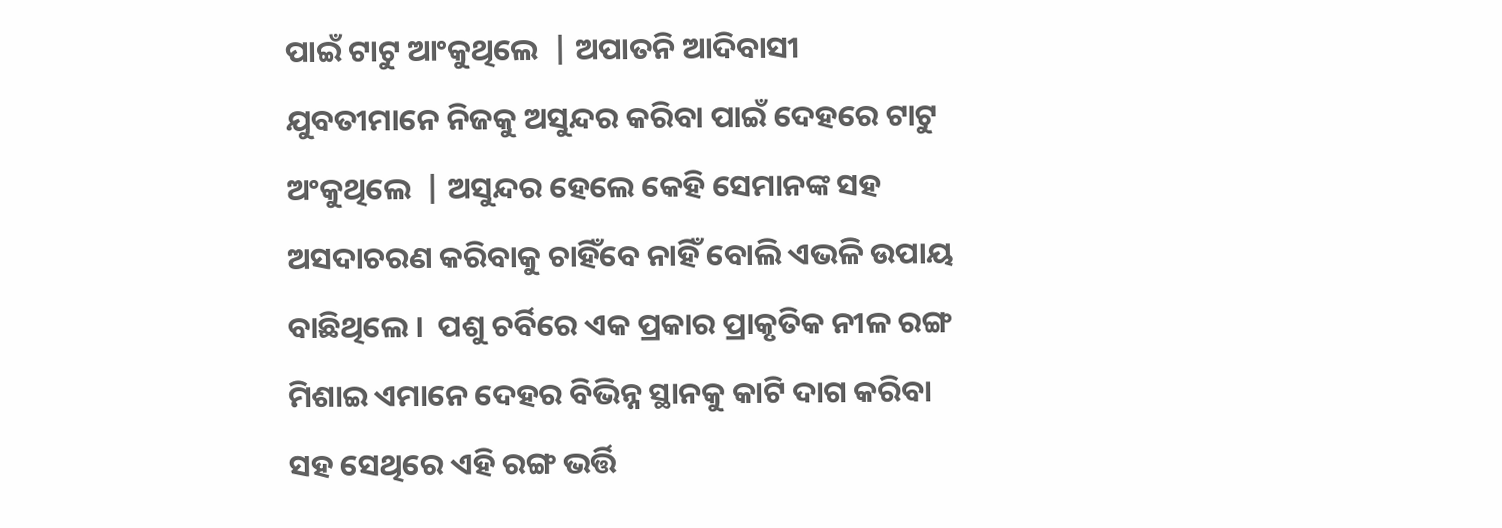ପାଇଁ ଟାଟୁ ଆଂକୁଥିଲେ  | ଅପାତନି ଆଦିବାସୀ  ଯୁବତୀମାନେ ନିଜକୁ ଅସୁନ୍ଦର କରିବା ପାଇଁ ଦେହରେ ଟାଟୁ ଅଂକୁଥିଲେ  | ଅସୁନ୍ଦର ହେଲେ କେହି ସେମାନଙ୍କ ସହ ଅସଦାଚରଣ କରିବାକୁ ଚାହିଁବେ ନାହିଁ ବୋଲି ଏଭଳି ଉପାୟ ବାଛିଥିଲେ ।  ପଶୁ ଚର୍ବିରେ ଏକ ପ୍ରକାର ପ୍ରାକୃତିକ ନୀଳ ରଙ୍ଗ ମିଶାଇ ଏମାନେ ଦେହର ବିଭିନ୍ନ ସ୍ଥାନକୁ କାଟି ଦାଗ କରିବା ସହ ସେଥିରେ ଏହି ରଙ୍ଗ ଭର୍ତ୍ତି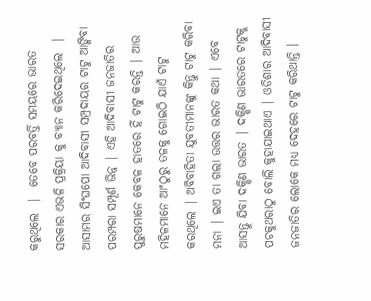କରୁଥିଲେ  |  ତେବେ ପରବର୍ତ୍ତି ସମୟରେ ଭାରତ ସରକାର ଏଭଳି ପ୍ରକ୍ରିୟା କୁ ବ୍ୟାନ କରିଦେଇଥିଲେ  | ଆସାମର ସିଂଘପୋ ଆଦିବାସୀ ସମ୍ପ୍ରଦାୟର ଟାଟୁ ଆଙ୍କିବା ପରମ୍ପରା ସମ୍ପୂର୍ଣ ଭିନ୍ନ | ଏହି ଆଦିବାସୀ ଜନଜାତିର ପୁରୁଷମାନେ କେବଳ ହାତରେ ହିଁ ଟାଟୁ କରନ୍ତି | ଆଉ ମହିଳମାନେ ଆଂଠୁରୁ ତଳକୁ ଗୋଇଠି ଯାଏଁ ଟାଟୁ କରଥିଲେ | ଅବିବାହିତା ଯୁବତୀମାନଙ୍କୁ କିନ୍ତୁ ଟାଟୁ କରିବା ମନା | ଇଏ ତା ଗଲା ଉତ୍ତର ଭାରତ କଥା | ଏବେ ଆସନ୍ତୁ ଯିବା ଦକ୍ଷିଣ ଭାରତ | ଦକ୍ଷିଣ ଭାରତରେ ଟାଟୁକୁ ପଚକୁଥରାଠୁ ବୋଲି କୁହାଯାଇଥାଏ | ଓଡିଶାର ଆଦିବାସୀ ଜନଜାତିର ଲୋକେ ମଧ୍ୟ ଦେହରେ ଟାଟୁ କରିଥାନ୍ତି ।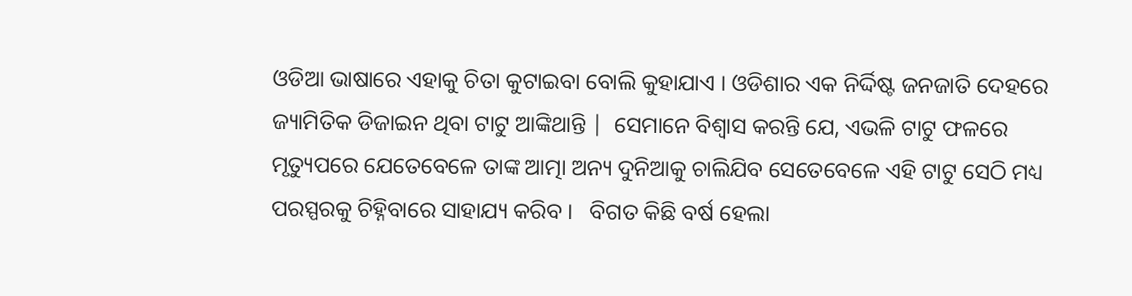ଓଡିଆ ଭାଷାରେ ଏହାକୁ ଚିତା କୁଟାଇବା ବୋଲି କୁହାଯାଏ । ଓଡିଶାର ଏକ ନିର୍ଦ୍ଦିଷ୍ଟ ଜନଜାତି ଦେହରେ ଜ୍ୟାମିତିକ ଡିଜାଇନ ଥିବା ଟାଟୁ ଆଙ୍କିଥାନ୍ତି |  ସେମାନେ ବିଶ୍ବାସ କରନ୍ତି ଯେ, ଏଭଳି ଟାଟୁ ଫଳରେ ମୃତ୍ୟୁପରେ ଯେତେବେଳେ ତାଙ୍କ ଆତ୍ମା ଅନ୍ୟ ଦୁନିଆକୁ ଚାଲିଯିବ ସେତେବେଳେ ଏହି ଟାଟୁ ସେଠି ମଧ୍ୟ ପରସ୍ପରକୁ ଚିହ୍ନିବାରେ ସାହାଯ୍ୟ କରିବ ।   ବିଗତ କିଛି ବର୍ଷ ହେଲା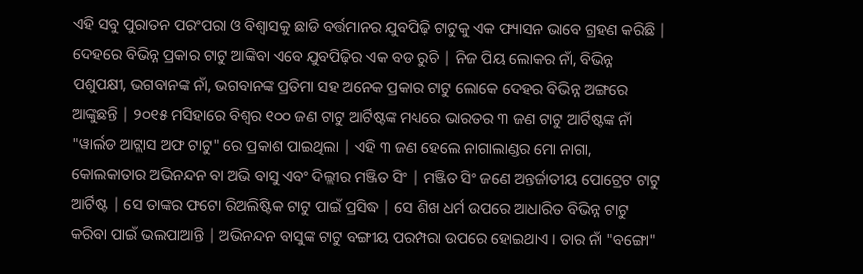ଏହି ସବୁ ପୁରାତନ ପରଂପରା ଓ ବିଶ୍ବାସକୁ ଛାଡି ବର୍ତ୍ତମାନର ଯୁବପିଢ଼ି ଟାଟୁକୁ ଏକ ଫ୍ୟାସନ ଭାବେ ଗ୍ରହଣ କରିଛି | ଦେହରେ ବିଭିନ୍ନ ପ୍ରକାର ଟାଟୁ ଆଙ୍କିବା ଏବେ ଯୁବପିଢ଼ିର ଏକ ବଡ ରୁଚି | ନିଜ ପିୟ ଲୋକର ନାଁ, ବିଭିନ୍ନ ପଶୁପକ୍ଷୀ, ଭଗବାନଙ୍କ ନାଁ, ଭଗବାନଙ୍କ ପ୍ରତିମା ସହ ଅନେକ ପ୍ରକାର ଟାଟୁ ଲୋକେ ଦେହର ବିଭିନ୍ନ ଅଙ୍ଗରେ ଆଙ୍କୁଛନ୍ତି | ୨୦୧୫ ମସିହାରେ ବିଶ୍ୱର ୧୦୦ ଜଣ ଟାଟୁ ଆର୍ଟିଷ୍ଟଙ୍କ ମଧ୍ୟରେ ଭାରତର ୩ ଜଣ ଟାଟୁ ଆର୍ଟିଷ୍ଟଙ୍କ ନାଁ "ୱାର୍ଲଡ ଆଟ୍ଲାସ ଅଫ ଟାଟୁ" ରେ ପ୍ରକାଶ ପାଇଥିଲା | ଏହି ୩ ଜଣ ହେଲେ ନାଗାଲାଣ୍ଡର ମୋ ନାଗା, କୋଲକାତାର ଅଭିନନ୍ଦନ ବା ଅଭି ବାସୁ ଏବଂ ଦିଲ୍ଲୀର ମଞ୍ଜିତ ସିଂ | ମଞ୍ଜିତ ସିଂ ଜଣେ ଅନ୍ତର୍ଜାତୀୟ ପୋଟ୍ରେଟ ଟାଟୁ ଆର୍ଟିଷ୍ଟ | ସେ ତାଙ୍କର ଫଟୋ ରିଅଲିଷ୍ଟିକ ଟାଟୁ ପାଇଁ ପ୍ରସିଦ୍ଧ | ସେ ଶିଖ ଧର୍ମ ଉପରେ ଆଧାରିତ ବିଭିନ୍ନ ଟାଟୁ କରିବା ପାଇଁ ଭଲପାଆନ୍ତି | ଅଭିନନ୍ଦନ ବାସୁଙ୍କ ଟାଟୁ ବଙ୍ଗୀୟ ପରମ୍ପରା ଉପରେ ହୋଇଥାଏ । ତାର ନାଁ "ବଙ୍ଗୋ"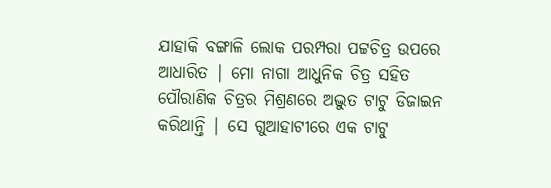ଯାହାକି ବଙ୍ଗାଳି ଲୋକ ପରମ୍ପରା ପଟ୍ଟଚିତ୍ର ଉପରେ ଆଧାରିତ | ମୋ ନାଗା ଆଧୁନିକ ଚିତ୍ର ସହିତ ପୌରାଣିକ ଚିତ୍ରର ମିଶ୍ରଣରେ ଅଦ୍ଭୁତ ଟାଟୁ ଡିଜାଇନ କରିଥାନ୍ତି | ସେ ଗୁଆହାଟୀରେ ଏକ ଟାଟୁ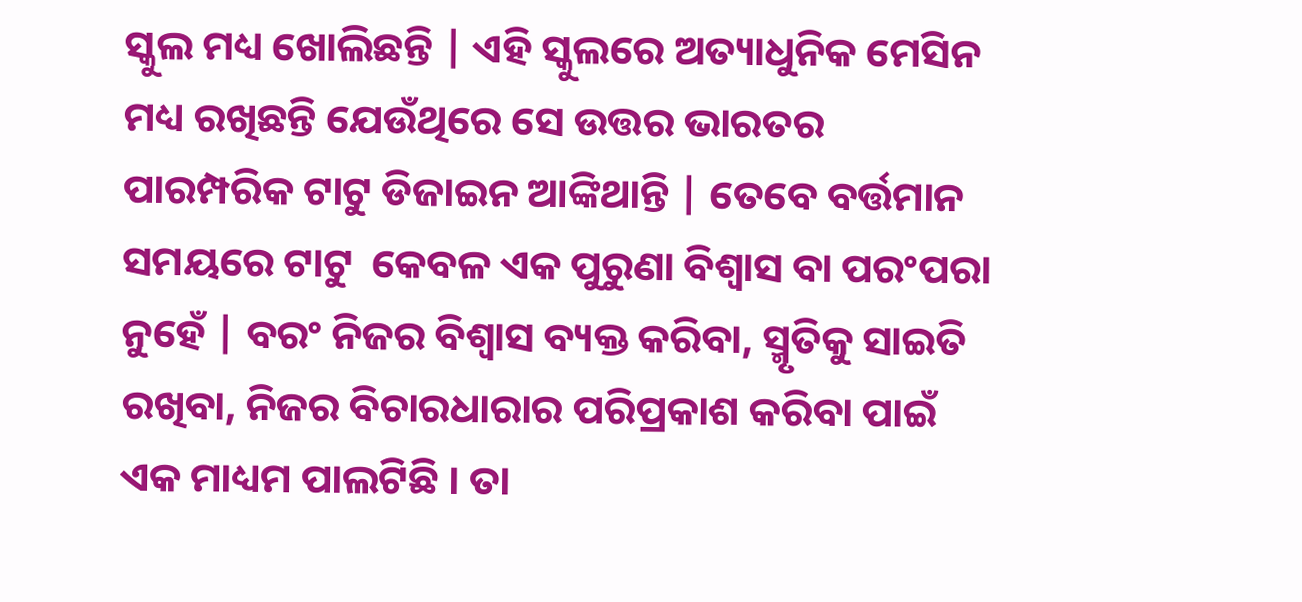ସ୍କୁଲ ମଧ୍ୟ ଖୋଲିଛନ୍ତି | ଏହି ସ୍କୁଲରେ ଅତ୍ୟାଧୁନିକ ମେସିନ ମଧ୍ୟ ରଖିଛନ୍ତି ଯେଉଁଥିରେ ସେ ଉତ୍ତର ଭାରତର ପାରମ୍ପରିକ ଟାଟୁ ଡିଜାଇନ ଆଙ୍କିଥାନ୍ତି | ତେବେ ବର୍ତ୍ତମାନ ସମୟରେ ଟାଟୁ  କେବଳ ଏକ ପୁରୁଣା ବିଶ୍ୱାସ ବା ପରଂପରା ନୁହେଁ | ବରଂ ନିଜର ବିଶ୍ୱାସ ବ୍ୟକ୍ତ କରିବା, ସ୍ମୃତିକୁ ସାଇତି ରଖିବା, ନିଜର ବିଚାରଧାରାର ପରିପ୍ରକାଶ କରିବା ପାଇଁ ଏକ ମାଧ୍ୟମ ପାଲଟିଛି । ତା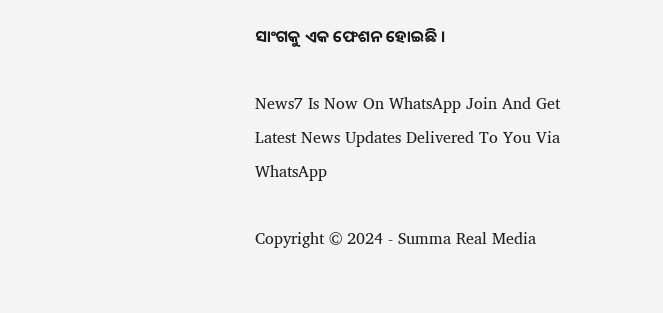ସାଂଗକୁ ଏକ ଫେଶନ ହୋଇଛି ।

News7 Is Now On WhatsApp Join And Get Latest News Updates Delivered To You Via WhatsApp

Copyright © 2024 - Summa Real Media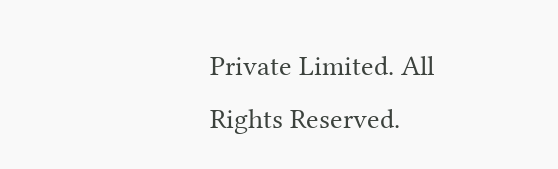Private Limited. All Rights Reserved.